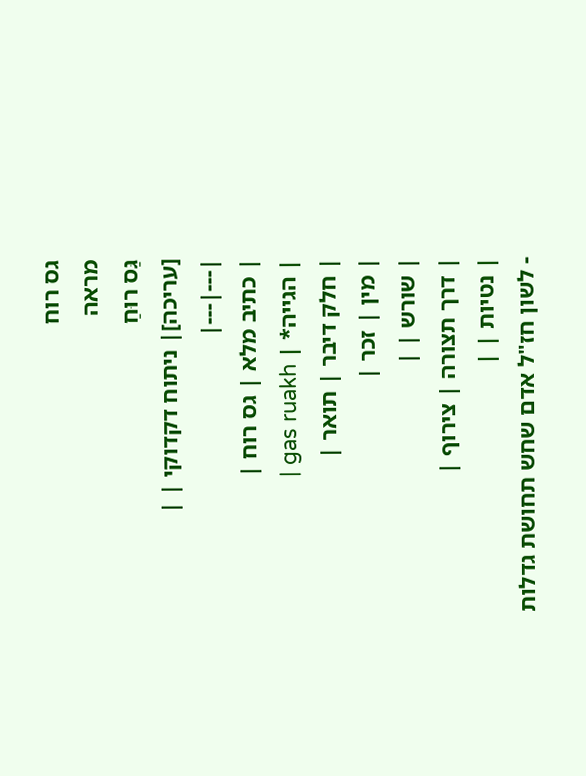גס רוח
מראה
גַּס רוּחַ
[עריכה]| ניתוח דקדוקי | |
|---|---|
| כתיב מלא | גס רוח |
| הגייה* | gas ruakh |
| חלק דיבר | תואר |
| מין | זכר |
| שורש | |
| דרך תצורה | צירוף |
| נטיות | |
- לשון חז"ל אדם שחש תחושת גדלות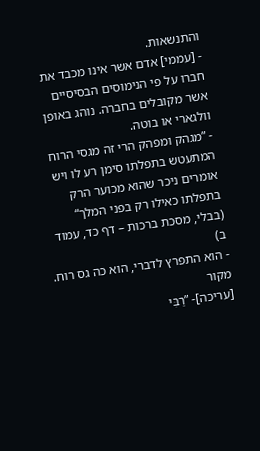והתנשאות.
- [עממי] אדם אשר אינו מכבד את חברו על פי הנימוסים הבסיסיים אשר מקובלים בחברה. נוהג באופן וולגארי או בוטה.
- ”מגהק ומפהק הרי זה מגסי הרוח המתעטש בתפלתו סימן רע לו ויש אומרים ניכר שהוא מכוער הרק בתפלתו כאילו רק בפני המלך“ (בבלי, מסכת ברכות – דף כד, עמוד ב)
- הוא התפרץ לדברי, הוא כה גס רוח.
מקור
[עריכה]- ”רַבִּי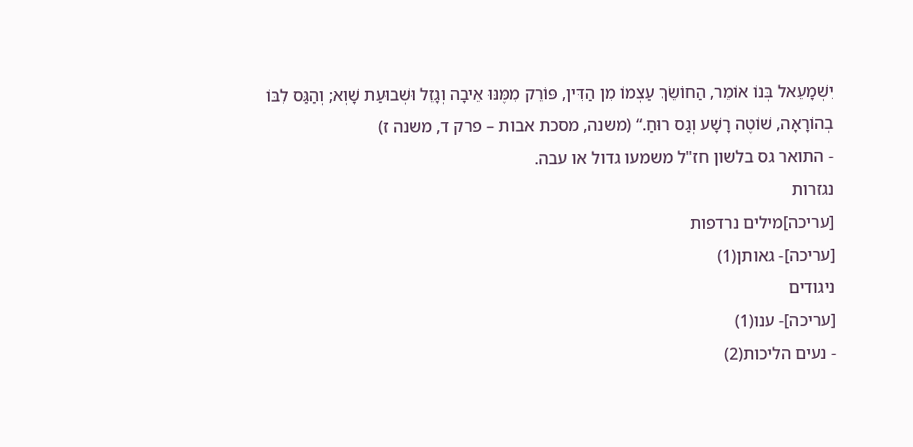יִשְׁמָעֵאל בְּנוֹ אוֹמֵר, הַחוֹשֵׂךְ עַצְמוֹ מִן הַדִּין, פּוֹרֵק מִמֶּנּוּ אֵיבָה וְגָזֵל וּשְׁבוּעַת שָׁוְא; וְהַגַּס לִבּוֹ בְהוֹרָאָה, שׁוֹטֶה רָשָׁע וְגַס רוּחַ.“ (משנה, מסכת אבות – פרק ד, משנה ז)
- התואר גס בלשון חז"ל משמעו גדול או עבה.
נגזרות
[עריכה]מילים נרדפות
[עריכה]- גאותן(1)
ניגודים
[עריכה]- ענו(1)
- נעים הליכות(2)